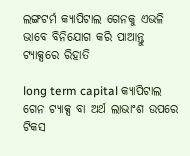ଲଙ୍ଗଟର୍ମ କ୍ୟାପିଟାଲ ଗେନକୁ ଏଭଳି ଭାବେ ବିନିଯୋଗ କରି ପାଆନ୍ତୁ ଟ୍ୟାକ୍ସରେ ରିହାତି

long term capital କ୍ୟାପିଟାଲ ଗେନ ଟ୍ୟାକ୍ସ ବା ଅର୍ଥ ଲାଭାଂଶ ଉପରେ ଟିକସ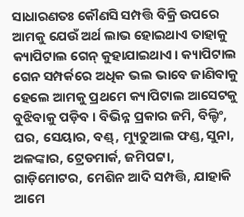ସାଧାରଣତଃ କୌଣସି ସମ୍ପତ୍ତି ବିକ୍ରି ଉପରେ ଆମକୁ ଯେଉଁ ଅର୍ଥ ଲାଭ ହୋଇଥାଏ ତାହାକୁ କ୍ୟାପିଟାଲ ଗେନ୍ କୁହାଯାଇଥାଏ। କ୍ୟାପିଟାଲ ଗେନ ସମ୍ପର୍କରେ ଅଧିକ ଭଲ ଭାବେ ଜାଣିବାକୁ ହେଲେ ଆମକୁ ପ୍ରଥମେ କ୍ୟାପିଟାଲ ଆସେଟକୁ ବୁଝିବାକୁ ପଡ଼ିବ। ବିଭିନ୍ନ ପ୍ରକାର ଜମି, ବିଲ୍ଡିଂ, ଘର, ସେୟାର, ବଣ୍ଡ୍, ମ୍ୟୁଚୁଆଲ ଫଣ୍ଡ, ସୁନା, ଅଳଙ୍କାର, ଟ୍ରେଡମାର୍କ, ଜମିପଟ୍ଟା, ଗାଡ଼ିମୋଟର, ମେଶିନ ଆଦି ସମ୍ପତ୍ତି, ଯାହାକି ଆମେ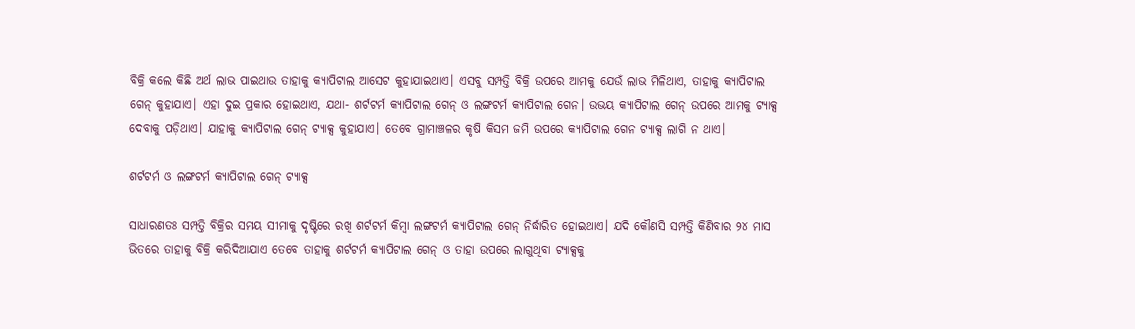ବିକ୍ରି କଲେ କିଛି ଅର୍ଥ ଲାଭ ପାଇଥାଉ ତାହାକୁ କ୍ୟାପିଟାଲ ଆସେଟ କୁହାଯାଇଥାଏ। ଏସବୁ ସମ୍ପତ୍ତି ବିକ୍ରି ଉପରେ ଆମକୁ ଯେଉଁ ଲାଭ ମିଳିଥାଏ, ତାହାକୁ କ୍ୟାପିଟାଲ ଗେନ୍ କୁହାଯାଏ। ଏହା ଦୁଇ ପ୍ରକାର ହୋଇଥାଏ, ଯଥା- ଶର୍ଟଟର୍ମ କ୍ୟାପିଟାଲ ଗେନ୍ ଓ ଲଙ୍ଗଟର୍ମ କ୍ୟାପିଟାଲ ଗେନ। ଉଭୟ କ୍ୟାପିଟାଲ ଗେନ୍ ଉପରେ ଆମକୁ ଟ୍ୟାକ୍ସ ଦେବାକୁ ପଡ଼ିଥାଏ। ଯାହାକୁ କ୍ୟାପିଟାଲ ଗେନ୍ ଟ୍ୟାକ୍ସ କୁହାଯାଏ। ତେବେ ଗ୍ରାମାଞ୍ଚଳର କୃଷି କିସମ ଜମି ଉପରେ କ୍ୟାପିଟାଲ ଗେନ ଟ୍ୟାକ୍ସ ଲାଗି ନ ଥାଏ।

ଶର୍ଟଟର୍ମ ଓ ଲଙ୍ଗଟର୍ମ କ୍ୟାପିଟାଲ ଗେନ୍ ଟ୍ୟାକ୍ସ

ସାଧାରଣତଃ ସମ୍ପତ୍ତି ବିକ୍ରିର ସମୟ ସୀମାକୁ ଦୃଷ୍ଟିରେ ରଖି ଶର୍ଟଟର୍ମ କିମ୍ବା ଲଙ୍ଗଟର୍ମ କ୍ୟାପିଟାଲ ଗେନ୍ ନିର୍ଦ୍ଧାରିତ ହୋଇଥାଏ। ଯଦି କୌଣସି ସମ୍ପତ୍ତି କିଣିବାର ୨୪ ମାସ ଭିତରେ ତାହାକୁ ବିକ୍ରି କରିଦିଆଯାଏ ତେବେ ତାହାକୁ ଶର୍ଟଟର୍ମ କ୍ୟାପିଟାଲ ଗେନ୍ ଓ ତାହା ଉପରେ ଲାଗୁଥିବା ଟ୍ୟାକ୍ସକୁ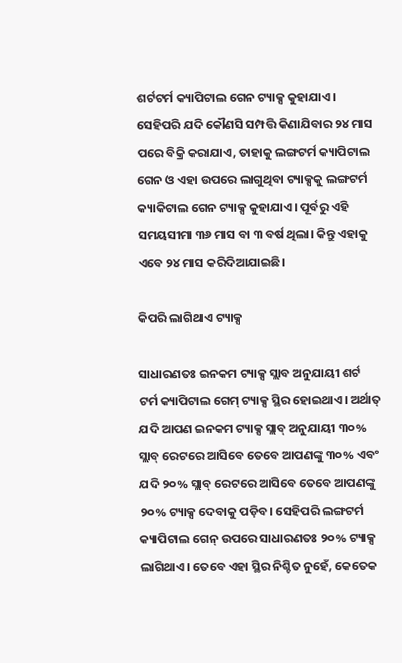ଶର୍ଟଟର୍ମ କ୍ୟାପିଟାଲ ଗେନ ଟ୍ୟାକ୍ସ କୁହାଯାଏ। ସେହିପରି ଯଦି କୌଣସି ସମ୍ପତ୍ତି କିଣାଯିବାର ୨୪ ମାସ ପରେ ବିକ୍ରି କରାଯାଏ, ତାହାକୁ ଲଙ୍ଗଟର୍ମ କ୍ୟାପିଟାଲ ଗେନ ଓ ଏହା ଉପରେ ଲାଗୁଥିବା ଟ୍ୟାକ୍ସକୁ ଲଙ୍ଗଟର୍ମ କ୍ୟାକିଟାଲ ଗେନ ଟ୍ୟାକ୍ସ କୁହାଯାଏ। ପୂର୍ବରୁ ଏହି ସମୟସୀମା ୩୬ ମାସ ବା ୩ ବର୍ଷ ଥିଲା। କିନ୍ତୁ ଏହାକୁ ଏବେ ୨୪ ମାସ କରିଦିଆଯାଇଛି।

କିପରି ଲାଗିଥାଏ ଟ୍ୟାକ୍ସ

ସାଧାରଣତଃ ଇନକମ ଟ୍ୟାକ୍ସ ସ୍ଲାବ ଅନୁଯାୟୀ ଶର୍ଟ ଟର୍ମ କ୍ୟାପିଟାଲ ଗେମ୍ ଟ୍ୟାକ୍ସ ସ୍ଥିର ହୋଇଥାଏ। ଅର୍ଥାତ୍ ଯଦି ଆପଣ ଇନକମ ଟ୍ୟାକ୍ସ ସ୍ଲାବ୍ ଅନୁଯାୟୀ ୩୦% ସ୍ଲାବ୍ ରେଟରେ ଆସିବେ ତେବେ ଆପଣଙ୍କୁ ୩୦% ଏବଂ ଯଦି ୨୦% ସ୍ଲାବ୍ ରେଟରେ ଆସିବେ ତେବେ ଆପଣଙ୍କୁ ୨୦% ଟ୍ୟାକ୍ସ ଦେବାକୁ ପଡ଼ିବ। ସେହିପରି ଲଙ୍ଗଟର୍ମ କ୍ୟାପିଟାଲ ଗେନ୍ ଉପରେ ସାଧାରଣତଃ ୨୦% ଟ୍ୟାକ୍ସ ଲାଗିଥାଏ। ତେବେ ଏହା ସ୍ଥିର ନିଶ୍ଚିତ ନୁହେଁ, କେତେକ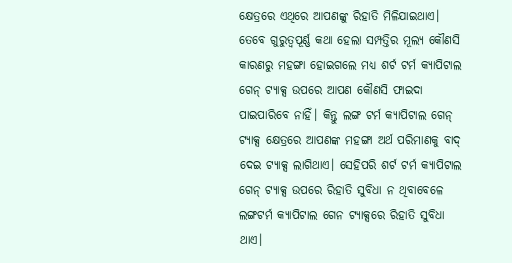କ୍ଷେତ୍ରରେ ଏଥିରେ ଆପଣଙ୍କୁ ରିହାତି ମିଳିଯାଇଥାଏ। ତେବେ ଗୁରୁତ୍ୱପୂର୍ଣ୍ଣ କଥା ହେଲା ସମ୍ପତ୍ତିର ମୂଲ୍ୟ କୌଣସି କାରଣରୁ ମହଙ୍ଗା ହୋଇଗଲେ ମଧ୍ୟ ଶର୍ଟ ଟର୍ମ କ୍ୟାପିଟାଲ ଗେନ୍ ଟ୍ୟାକ୍ସ ଉପରେ ଆପଣ କୌଣସି ଫାଇଦା ପାଇପାରିବେ ନାହିଁ। କିନ୍ତୁ ଲଙ୍ଗ ଟର୍ମ କ୍ୟାପିଟାଲ ଗେନ୍ ଟ୍ୟାକ୍ସ କ୍ଷେତ୍ରରେ ଆପଣଙ୍କ ମହଙ୍ଗା ଅର୍ଥ ପରିମାଣକୁ ବାଦ୍ ଦେଇ ଟ୍ୟାକ୍ସ ଲାଗିଥାଏ। ସେହିପରି ଶର୍ଟ ଟର୍ମ କ୍ୟାପିଟାଲ ଗେନ୍ ଟ୍ୟାକ୍ସ ଉପରେ ରିହାତି ସୁବିଧା ନ ଥିବାବେଳେ ଲଙ୍ଗଟର୍ମ କ୍ୟାପିଟାଲ ଗେନ ଟ୍ୟାକ୍ସରେ ରିହାତି ସୁବିଧା ଥାଏ।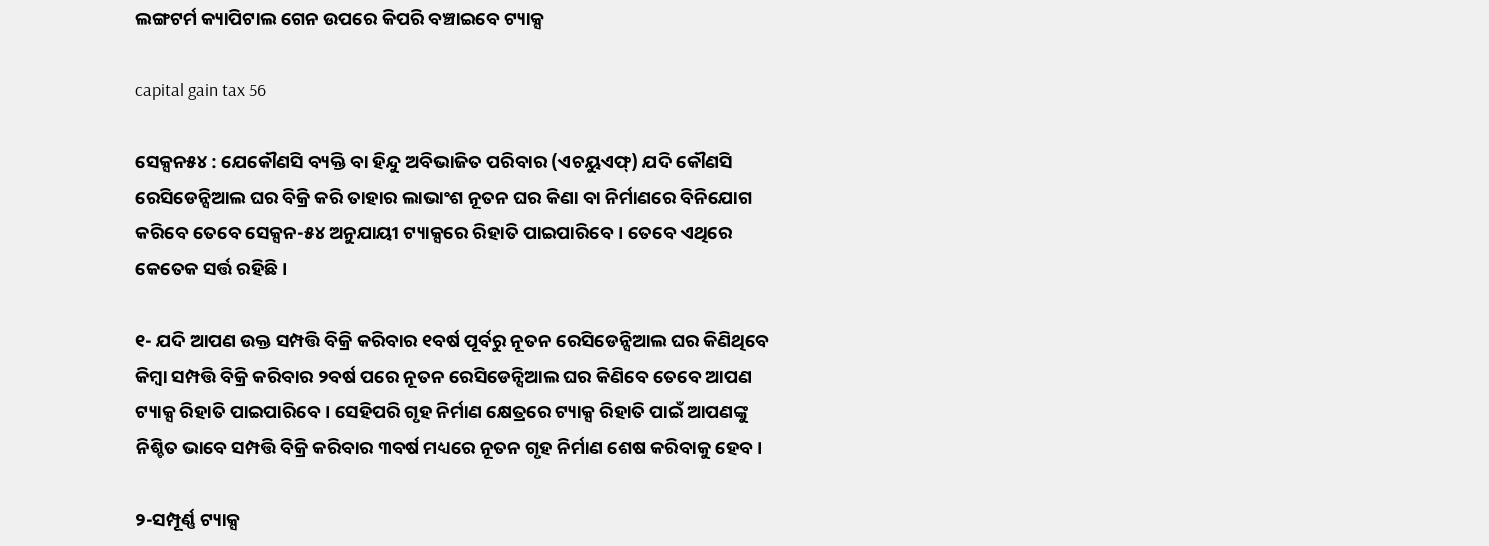ଲଙ୍ଗଟର୍ମ କ୍ୟାପିଟାଲ ଗେନ ଉପରେ କିପରି ବଞ୍ଚାଇବେ ଟ୍ୟାକ୍ସ

capital gain tax 56

ସେକ୍ସନ୫୪ : ଯେକୌଣସି ବ୍ୟକ୍ତି ବା ହିନ୍ଦୁ ଅବିଭାଜିତ ପରିବାର (ଏଚୟୁଏଫ୍) ଯଦି କୌଣସି ରେସିଡେନ୍ସିଆଲ ଘର ବିକ୍ରି କରି ତାହାର ଲାଭାଂଶ ନୂତନ ଘର କିଣା ବା ନିର୍ମାଣରେ ବିନିଯୋଗ କରିବେ ତେବେ ସେକ୍ସନ-୫୪ ଅନୁଯାୟୀ ଟ୍ୟାକ୍ସରେ ରିହାତି ପାଇପାରିବେ। ତେବେ ଏଥିରେ କେତେକ ସର୍ତ୍ତ ରହିଛି।

୧- ଯଦି ଆପଣ ଉକ୍ତ ସମ୍ପତ୍ତି ବିକ୍ରି କରିବାର ୧ବର୍ଷ ପୂର୍ବରୁ ନୂତନ ରେସିଡେନ୍ସିଆଲ ଘର କିଣିଥିବେ କିମ୍ବା ସମ୍ପତ୍ତି ବିକ୍ରି କରିବାର ୨ବର୍ଷ ପରେ ନୂତନ ରେସିଡେନ୍ସିଆଲ ଘର କିଣିବେ ତେବେ ଆପଣ ଟ୍ୟାକ୍ସ ରିହାତି ପାଇପାରିବେ। ସେହିପରି ଗୃହ ନିର୍ମାଣ କ୍ଷେତ୍ରରେ ଟ୍ୟାକ୍ସ ରିହାତି ପାଇଁ ଆପଣଙ୍କୁ ନିଶ୍ଚିତ ଭାବେ ସମ୍ପତ୍ତି ବିକ୍ରି କରିବାର ୩ବର୍ଷ ମଧ୍ୟରେ ନୂତନ ଗୃହ ନିର୍ମାଣ ଶେଷ କରିବାକୁ ହେବ।

୨-ସମ୍ପୂର୍ଣ୍ଣ ଟ୍ୟାକ୍ସ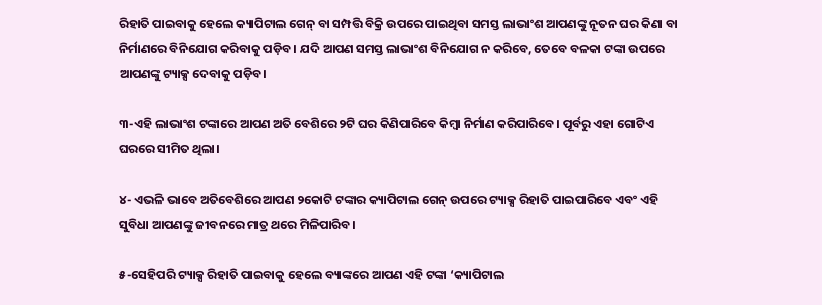ରିହାତି ପାଇବାକୁ ହେଲେ କ୍ୟାପିଟାଲ ଗେନ୍ ବା ସମ୍ପତ୍ତି ବିକ୍ରି ଉପରେ ପାଇଥିବା ସମସ୍ତ ଲାଭାଂଶ ଆପଣଙ୍କୁ ନୂତନ ଘର କିଣା ବା ନିର୍ମାଣରେ ବିନିଯୋଗ କରିବାକୁ ପଡ଼ିବ। ଯଦି ଆପଣ ସମସ୍ତ ଲାଭାଂଶ ବିନିଯୋଗ ନ କରିବେ, ତେବେ ବଳକା ଟଙ୍କା ଉପରେ ଆପଣଙ୍କୁ ଟ୍ୟାକ୍ସ ଦେବାକୁ ପଡ଼ିବ।

୩-ଏହି ଲାଭାଂଶ ଟଙ୍କାରେ ଆପଣ ଅତି ବେଶିରେ ୨ଟି ଘର କିଣିପାରିବେ କିମ୍ବା ନିର୍ମାଣ କରିପାରିବେ। ପୂର୍ବରୁ ଏହା ଗୋଟିଏ ଘରରେ ସୀମିତ ଥିଲା।

୪- ଏଭଳି ଭାବେ ଅତିବେଶିରେ ଆପଣ ୨କୋଟି ଟଙ୍କାର କ୍ୟାପିଟାଲ ଗେନ୍ ଉପରେ ଟ୍ୟାକ୍ସ ରିହାତି ପାଇପାରିବେ ଏବଂ ଏହି ସୁବିଧା ଆପଣଙ୍କୁ ଜୀବନରେ ମାତ୍ର ଥରେ ମିଳିପାରିବ।

୫-ସେହିପରି ଟ୍ୟାକ୍ସ ରିହାତି ପାଇବାକୁ ହେଲେ ବ୍ୟାଙ୍କରେ ଆପଣ ଏହି ଟଙ୍କା ‘କ୍ୟାପିଟାଲ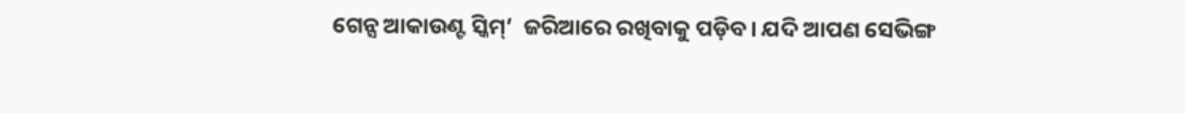ଗେନ୍ସ ଆକାଉଣ୍ଟ ସ୍କିମ୍’  ଜରିଆରେ ରଖିବାକୁ ପଡ଼ିବ। ଯଦି ଆପଣ ସେଭିଙ୍ଗ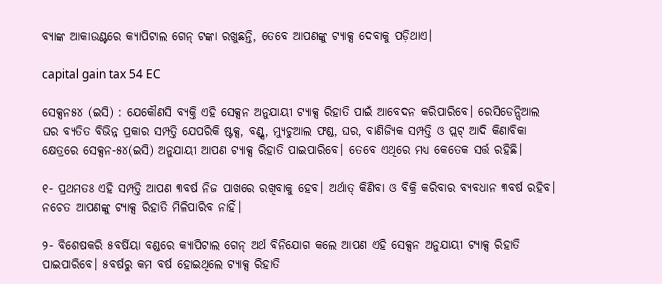ବ୍ୟାଙ୍କ ଆକାଉଣ୍ଟରେ କ୍ୟାପିଟାଲ ଗେନ୍ ଟଙ୍କା ରଖୁଛନ୍ତି, ତେବେ ଆପଣଙ୍କୁ ଟ୍ୟାକ୍ସ ଦେବାକୁ ପଡ଼ିଥାଏ।

capital gain tax 54 EC

ସେକ୍ସନ୫୪ (ଇସି) : ଯେକୌଣସି ବ୍ୟକ୍ତି ଏହି ସେକ୍ସନ ଅନୁଯାୟୀ ଟ୍ୟାକ୍ସ ରିହାତି ପାଇଁ ଆବେଦନ କରିପାରିବେ। ରେସିଡେନ୍ସିଆଲ ଘର ବ୍ୟତିତ ବିଭିନ୍ନ ପ୍ରକାର ସମ୍ପତ୍ତି ଯେପରିକି ଷ୍ଟକ୍ସ, ବଣ୍ଡ୍ସ, ମ୍ୟୁଚୁଆଲ ଫଣ୍ଡ, ଘର, ବାଣିଜ୍ୟିକ ସମ୍ପତ୍ତି ଓ ପ୍ଲଟ୍ ଆଦି କିଣାବିକା କ୍ଷେତ୍ରରେ ସେକ୍ସନ-୫୪(ଇସି) ଅନୁଯାୟୀ ଆପଣ ଟ୍ୟାକ୍ସ ରିହାତି ପାଇପାରିବେ। ତେବେ ଏଥିରେ ମଧ୍ୟ କେତେକ ସର୍ତ୍ତ ରହିଛି।

୧- ପ୍ରଥମତଃ ଏହି ସମ୍ପତ୍ତି ଆପଣ ୩ବର୍ଷ ନିଜ ପାଖରେ ରଖିବାକୁ ହେବ। ଅର୍ଥାତ୍ କିଣିବା ଓ ବିକ୍ରି କରିବାର ବ୍ୟବଧାନ ୩ବର୍ଷ ରହିବ। ନଚେତ ଆପଣଙ୍କୁ ଟ୍ୟାକ୍ସ ରିହାତି ମିଳିପାରିବ ନାହିଁ।

୨- ବିଶେଷକରି ୫ବର୍ଷିୟା ବଣ୍ଡରେ କ୍ୟାପିଟାଲ ଗେନ୍ ଅର୍ଥ ବିନିଯୋଗ କଲେ ଆପଣ ଏହି ସେକ୍ସନ ଅନୁଯାୟୀ ଟ୍ୟାକ୍ସ ରିହାତି ପାଇପାରିବେ। ୫ବର୍ଷରୁ କମ ବର୍ଷ ହୋଇଥିଲେ ଟ୍ୟାକ୍ସ ରିହାତି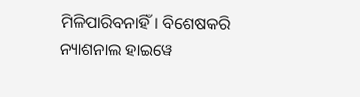ମିଳିପାରିବନାହିଁ। ବିଶେଷକରି ନ୍ୟାଶନାଲ ହାଇୱେ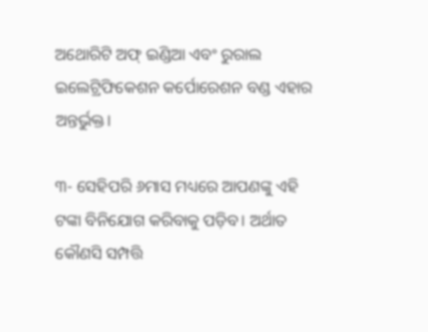ଅଥୋରିଟି ଅଫ୍ ଇଣ୍ଡିଆ ଏବଂ ରୁରାଲ ଇଲେଟ୍ରିଫିକେଶନ କର୍ପୋରେଶନ ବଣ୍ଡ ଏହାର ଅନ୍ତର୍ଭୁକ୍ତ।

୩- ସେହିପରି ୬ମାସ ମଧ୍ୟରେ ଆପଣଙ୍କୁ ଏହି ଟଙ୍କା ବିନିଯୋଗ କରିବାକୁ ପଡ଼ିବ। ଅର୍ଥାତ କୌଣସି ସମ୍ପତ୍ତି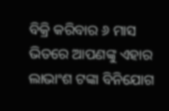ବିକ୍ରି କରିବାର ୬ ମାସ ଭିତରେ ଆପଣଙ୍କୁ ଏହାର ଲାଭାଂଶ ଟଙ୍କା ବିନିଯୋଗ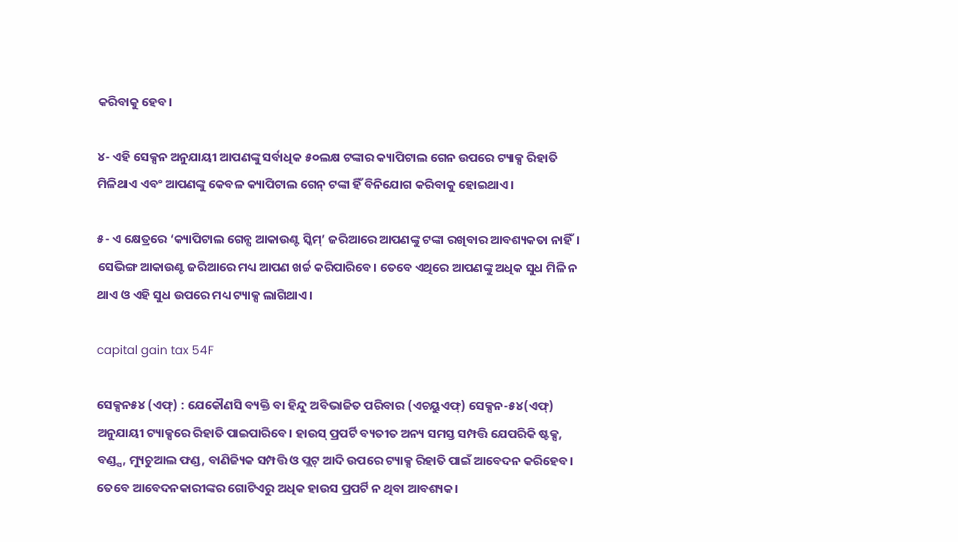କରିବାକୁ ହେବ।

୪- ଏହି ସେକ୍ସନ ଅନୁଯାୟୀ ଆପଣଙ୍କୁ ସର୍ବାଧିକ ୫୦ଲକ୍ଷ ଟଙ୍କାର କ୍ୟାପିଟାଲ ଗେନ ଉପରେ ଟ୍ୟାକ୍ସ ରିହାତି ମିଳିଥାଏ ଏବଂ ଆପଣଙ୍କୁ କେବଳ କ୍ୟାପିଟାଲ ଗେନ୍ ଟଙ୍କା ହିଁ ବିନିଯୋଗ କରିବାକୁ ହୋଇଥାଏ।

୫- ଏ କ୍ଷେତ୍ରରେ ‘କ୍ୟାପିଟାଲ ଗେନ୍ସ ଆକାଉଣ୍ଟ ସ୍କିମ୍’ ଜରିଆରେ ଆପଣଙ୍କୁ ଟଙ୍କା ରଖିବାର ଆବଶ୍ୟକତା ନାହିଁ। ସେଭିଙ୍ଗ ଆକାଉଣ୍ଟ ଜରିଆରେ ମଧ୍ୟ ଆପଣ ଖର୍ଚ୍ଚ କରିପାରିବେ। ତେବେ ଏଥିରେ ଆପଣଙ୍କୁ ଅଧିକ ସୁଧ ମିଳି ନ ଥାଏ ଓ ଏହି ସୁଧ ଉପରେ ମଧ୍ୟ ଟ୍ୟାକ୍ସ ଲାଗିଥାଏ।

capital gain tax 54F

ସେକ୍ସନ୫୪ (ଏଫ୍) : ଯେକୌଣସି ବ୍ୟକ୍ତି ବା ହିନ୍ଦୁ ଅବିଭାଜିତ ପରିବାର (ଏଚୟୁଏଫ୍) ସେକ୍ସନ-୫୪(ଏଫ୍) ଅନୁଯାୟୀ ଟ୍ୟାକ୍ସରେ ରିହାତି ପାଇପାରିବେ। ହାଉସ୍ ପ୍ରପର୍ଟି ବ୍ୟତୀତ ଅନ୍ୟ ସମସ୍ତ ସମ୍ପତ୍ତି ଯେପରିକି ଷ୍ଟକ୍ସ, ବଣ୍ଡ୍ସ, ମ୍ୟୁଚୁଆଲ ଫଣ୍ଡ, ବାଣିଜ୍ୟିକ ସମ୍ପତ୍ତି ଓ ପ୍ଲଟ୍ ଆଦି ଉପରେ ଟ୍ୟାକ୍ସ ରିହାତି ପାଇଁ ଆବେଦନ କରିହେବ। ତେବେ ଆବେଦନକାରୀଙ୍କର ଗୋଟିଏରୁ ଅଧିକ ହାଉସ ପ୍ରପର୍ଟି ନ ଥିବା ଆବଶ୍ୟକ।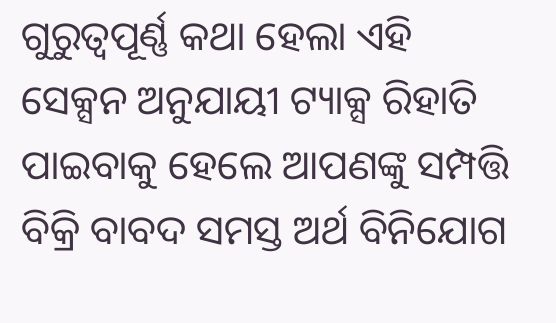ଗୁରୁତ୍ୱପୂର୍ଣ୍ଣ କଥା ହେଲା ଏହି ସେକ୍ସନ ଅନୁଯାୟୀ ଟ୍ୟାକ୍ସ ରିହାତି ପାଇବାକୁ ହେଲେ ଆପଣଙ୍କୁ ସମ୍ପତ୍ତି ବିକ୍ରି ବାବଦ ସମସ୍ତ ଅର୍ଥ ବିନିଯୋଗ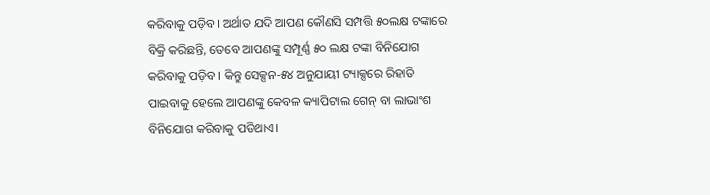କରିବାକୁ ପଡ଼ିବ। ଅର୍ଥାତ ଯଦି ଆପଣ କୌଣସି ସମ୍ପତ୍ତି ୫୦ଲକ୍ଷ ଟଙ୍କାରେ ବିକ୍ରି କରିଛନ୍ତି, ତେବେ ଆପଣଙ୍କୁ ସମ୍ପୂର୍ଣ୍ଣ ୫୦ ଲକ୍ଷ ଟଙ୍କା ବିନିଯୋଗ କରିବାକୁ ପଡ଼ିବ। କିନ୍ତୁ ସେକ୍ସନ-୫୪ ଅନୁଯାୟୀ ଟ୍ୟାକ୍ସରେ ରିହାତି ପାଇବାକୁ ହେଲେ ଆପଣଙ୍କୁ କେବଳ କ୍ୟାପିଟାଲ ଗେନ୍ ବା ଲାଭାଂଶ ବିନିଯୋଗ କରିବାକୁ ପଡିଥାଏ।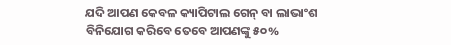ଯଦି ଆପଣ କେବଳ କ୍ୟାପିଟାଲ ଗେନ୍ ବା ଲାଭାଂଶ ବିନିଯୋଗ କରିବେ ତେବେ ଆପଣଙ୍କୁ ୫୦%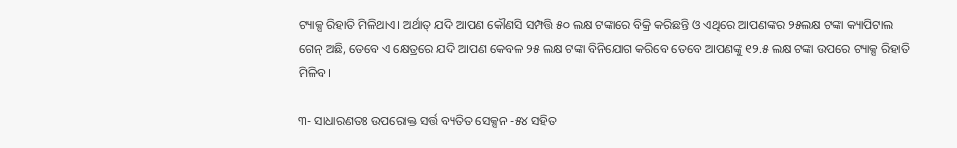ଟ୍ୟାକ୍ସ ରିହାତି ମିଳିଥାଏ। ଅର୍ଥାତ୍ ଯଦି ଆପଣ କୌଣସି ସମ୍ପତ୍ତି ୫୦ ଲକ୍ଷ ଟଙ୍କାରେ ବିକ୍ରି କରିଛନ୍ତି ଓ ଏଥିରେ ଆପଣଙ୍କର ୨୫ଲକ୍ଷ ଟଙ୍କା କ୍ୟାପିଟାଲ ଗେନ୍ ଅଛି, ତେବେ ଏ କ୍ଷେତ୍ରରେ ଯଦି ଆପଣ କେବଳ ୨୫ ଲକ୍ଷ ଟଙ୍କା ବିନିଯୋଗ କରିବେ ତେବେ ଆପଣଙ୍କୁ ୧୨.୫ ଲକ୍ଷ ଟଙ୍କା ଉପରେ ଟ୍ୟାକ୍ସ ରିହାତି ମିଳିବ।

୩- ସାଧାରଣତଃ ଉପରୋକ୍ତ ସର୍ତ୍ତ ବ୍ୟତିତ ସେକ୍ସନ -୫୪ ସହିତ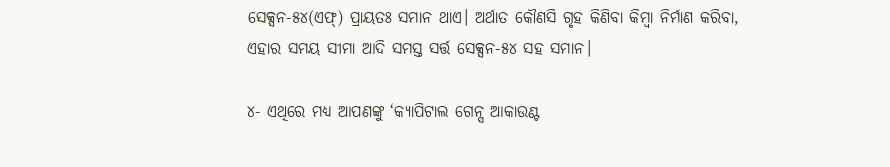ସେକ୍ସନ-୫୪(ଏଫ୍) ପ୍ରାୟତଃ ସମାନ ଥାଏ। ଅର୍ଥାତ କୌଣସି ଗୃହ କିଣିବା କିମ୍ବା ନିର୍ମାଣ କରିବା, ଏହାର ସମୟ ସୀମା ଆଦି ସମସ୍ତ ସର୍ତ୍ତ ସେକ୍ସନ-୫୪ ସହ ସମାନ।

୪- ଏଥିରେ ମଧ୍ୟ ଆପଣଙ୍କୁ ‘କ୍ୟାପିଟାଲ ଗେନ୍ସ ଆକାଉଣ୍ଟ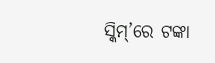ସ୍କିମ୍’ରେ ଟଙ୍କା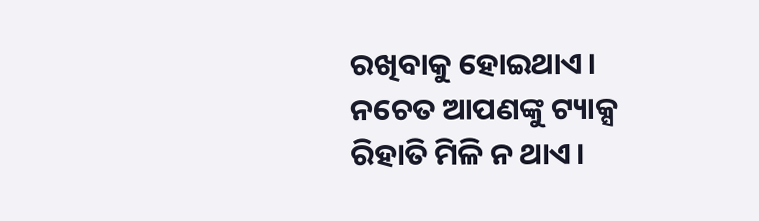ରଖିବାକୁ ହୋଇଥାଏ। ନଚେତ ଆପଣଙ୍କୁ ଟ୍ୟାକ୍ସ ରିହାତି ମିଳି ନ ଥାଏ।